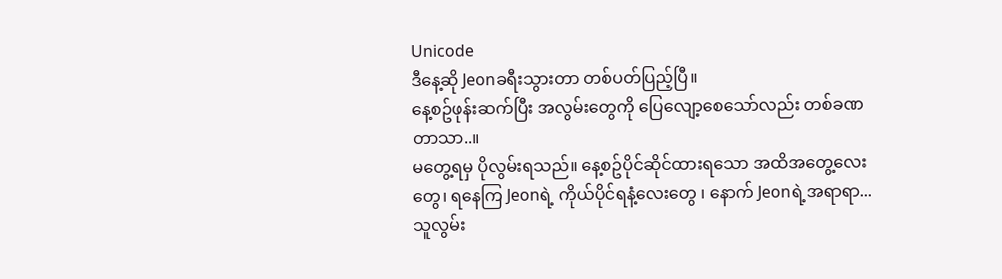Unicode
ဒီနေ့ဆို Jeonခရီးသွားတာ တစ်ပတ်ပြည့်ပြီ။
နေ့စဥ်ဖုန်းဆက်ပြီး အလွမ်းတွေကို ပြေလျော့စေသော်လည်း တစ်ခဏတာသာ..။
မတွေ့ရမှ ပိုလွမ်းရသည်။ နေ့စဥ်ပိုင်ဆိုင်ထားရသော အထိအတွေ့လေးတွေ၊ ရနေကြ Jeonရဲ့ ကိုယ်ပိုင်ရနံ့လေးတွေ ၊ နောက် Jeonရဲ့အရာရာ...သူလွမ်း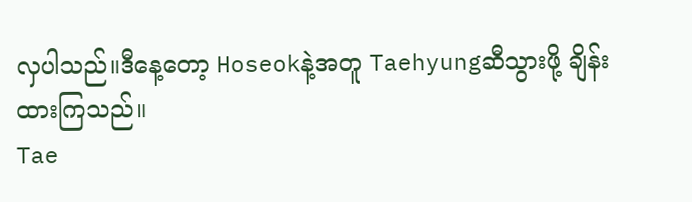လှပါသည်။ဒီနေ့တော့ Hoseokနဲ့အတူ Taehyungဆီသွားဖို့ ချိန်းထားကြသည်။
Tae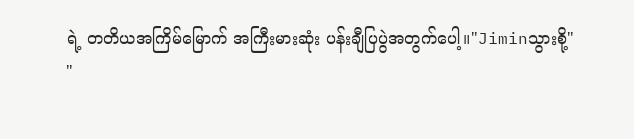ရဲ့ တတိယအကြိမ်မြောက် အကြီးမားဆုံး ပန်းချီပြပွဲအတွက်ပေါ့။"Jiminသွားစို့"
"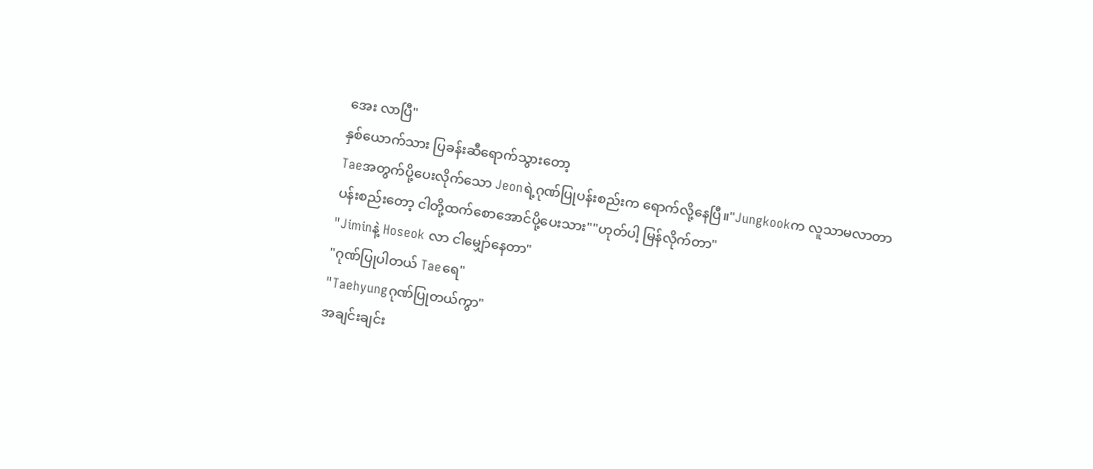အေး လာပြီ"
နှစ်ယောက်သား ပြခန်းဆီရောက်သွားတော့
Taeအတွက်ပို့ပေးလိုက်သော Jeonရဲ့ဂုဏ်ပြုပန်းစည်းက ရောက်လို့နေပြီ။"Jungkookက လူသာမလာတာ
ပန်းစည်းတော့ ငါတို့ထက်စောအောင်ပို့ပေးသား""ဟုတ်ပါ့ မြန်လိုက်တာ"
"Jiminနဲ့ Hoseok လာ ငါမျှော်နေတာ"
"ဂုဏ်ပြုပါတယ် Taeရေ"
"Taehyungဂုဏ်ပြုတယ်ကွာ"
အချင်းချင်း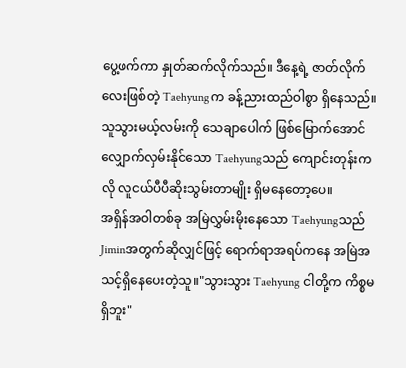ပွေ့ဖက်ကာ နှုတ်ဆက်လိုက်သည်။ ဒီနေ့ရဲ့ ဇာတ်လိုက်လေးဖြစ်တဲ့ Taehyungက ခန့်ညားထည်ဝါစွာ ရှိနေသည်။
သူသွားမယ့်လမ်းကို သေချာပေါက် ဖြစ်မြောက်အောင် လျှောက်လှမ်းနိုင်သော Taehyungသည် ကျောင်းတုန်းကလို လူငယ်ပီပီဆိုးသွမ်းတာမျိုး ရှိမနေတော့ပေ။
အရှိန်အဝါတစ်ခု အမြဲလွှမ်းမိုးနေသော Taehyungသည် Jiminအတွက်ဆိုလျှင်ဖြင့် ရောက်ရာအရပ်ကနေ အမြဲအသင့်ရှိနေပေးတဲ့သူ။"သွားသွား Taehyung ငါတို့က ကိစ္စမရှိဘူး"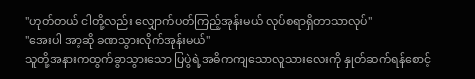"ဟုတ်တယ် ငါတို့လည်း လျှောက်ပတ်ကြည့်အုန်းမယ် လုပ်စရာရှိတာသာလုပ်"
"အေးပါ အာ့ဆို ခဏသွားလိုက်အုန်းမယ်"
သူတို့အနားကထွက်ခွာသွားသော ပြပွဲရဲ့အဓိကကျသောလူသားလေးကို နှုတ်ဆက်ရန်စောင့်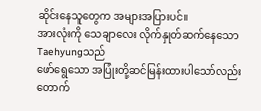ဆိုင်းနေသူတွေက အများအပြားပင်။
အားလုံးကို သေချာလေး လိုက်နှုတ်ဆက်နေသော Taehyungသည်
ဖော်ရွေသော အပြုံးတို့ဆင်မြန်းထားပါသော်လည်း
တောက်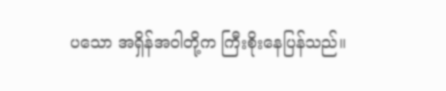ပသော အရှိန်အဝါတို့က ကြီးစိုးနေပြန်သည်။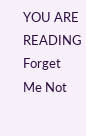YOU ARE READING
Forget Me Not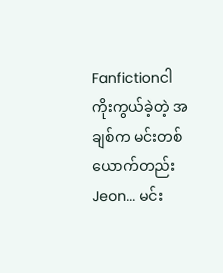Fanfictionငါကိုးကွယ်ခဲ့တဲ့ အချစ်က မင်းတစ်ယောက်တည်း Jeon... မင်း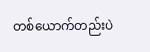တစ်ယောက်တည်းပဲ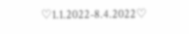♡1.1.2022-8.4.2022♡